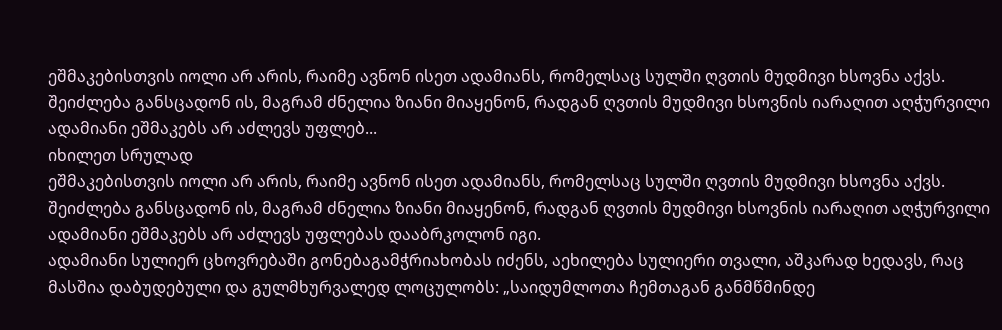ეშმაკებისთვის იოლი არ არის, რაიმე ავნონ ისეთ ადამიანს, რომელსაც სულში ღვთის მუდმივი ხსოვნა აქვს. შეიძლება განსცადონ ის, მაგრამ ძნელია ზიანი მიაყენონ, რადგან ღვთის მუდმივი ხსოვნის იარაღით აღჭურვილი ადამიანი ეშმაკებს არ აძლევს უფლებ...
იხილეთ სრულად
ეშმაკებისთვის იოლი არ არის, რაიმე ავნონ ისეთ ადამიანს, რომელსაც სულში ღვთის მუდმივი ხსოვნა აქვს. შეიძლება განსცადონ ის, მაგრამ ძნელია ზიანი მიაყენონ, რადგან ღვთის მუდმივი ხსოვნის იარაღით აღჭურვილი ადამიანი ეშმაკებს არ აძლევს უფლებას დააბრკოლონ იგი.
ადამიანი სულიერ ცხოვრებაში გონებაგამჭრიახობას იძენს, აეხილება სულიერი თვალი, აშკარად ხედავს, რაც მასშია დაბუდებული და გულმხურვალედ ლოცულობს: „საიდუმლოთა ჩემთაგან განმწმინდე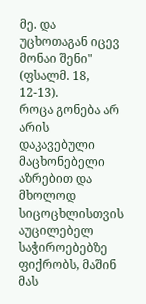მე. და უცხოთაგან იცევ მონაი შენი" (ფსალმ. 18, 12-13).
როცა გონება არ არის დაკავებული მაცხონებელი აზრებით და მხოლოდ სიცოცხლისთვის აუცილებელ საჭიროებებზე ფიქრობს, მაშინ მას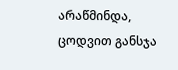არაწმინდა, ცოდვით განსჯა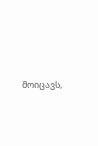მოიცავს,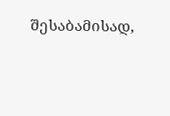შესაბამისად,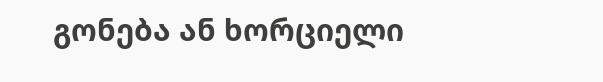გონება ან ხორციელი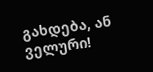გახდება, ან ველური!